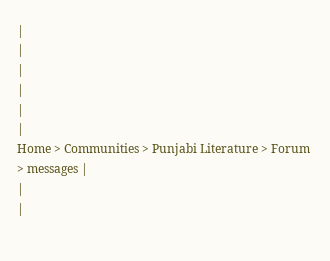|
|
|
|
|
|
Home > Communities > Punjabi Literature > Forum > messages |
|
|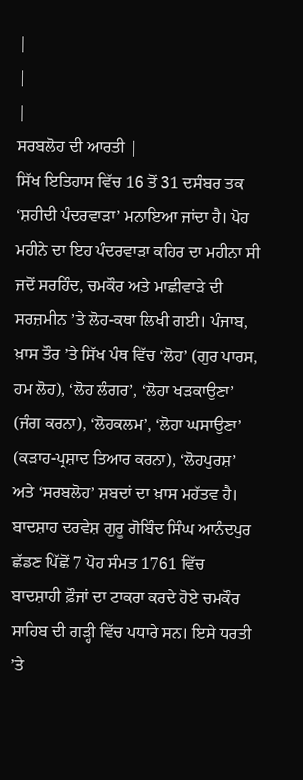|
|
|
ਸਰਬਲੋਹ ਦੀ ਆਰਤੀ |
ਸਿੱਖ ਇਤਿਹਾਸ ਵਿੱਚ 16 ਤੋਂ 31 ਦਸੰਬਰ ਤਕ ‘ਸ਼ਹੀਦੀ ਪੰਦਰਵਾੜਾ’ ਮਨਾਇਆ ਜਾਂਦਾ ਹੈ। ਪੋਹ ਮਹੀਨੇ ਦਾ ਇਹ ਪੰਦਰਵਾੜਾ ਕਹਿਰ ਦਾ ਮਹੀਨਾ ਸੀ ਜਦੋਂ ਸਰਹਿੰਦ, ਚਮਕੌਰ ਅਤੇ ਮਾਛੀਵਾੜੇ ਦੀ ਸਰਜ਼ਮੀਨ ’ਤੇ ਲੋਹ-ਕਥਾ ਲਿਖੀ ਗਈ। ਪੰਜਾਬ, ਖ਼ਾਸ ਤੌਰ ’ਤੇ ਸਿੱਖ ਪੰਥ ਵਿੱਚ ‘ਲੋਹ’ (ਗੁਰ ਪਾਰਸ, ਹਮ ਲੋਹ), ‘ਲੋਹ ਲੰਗਰ’, ‘ਲੋਹਾ ਖੜਕਾਉਣਾ’ (ਜੰਗ ਕਰਨਾ), ‘ਲੋਹਕਲਮ’, ‘ਲੋਹਾ ਘਸਾਉਣਾ’ (ਕੜਾਹ-ਪ੍ਰਸ਼ਾਦ ਤਿਆਰ ਕਰਨਾ), ‘ਲੋਹਪੁਰਸ਼’ ਅਤੇ ‘ਸਰਬਲੋਹ’ ਸ਼ਬਦਾਂ ਦਾ ਖ਼ਾਸ ਮਹੱਤਵ ਹੈ। ਬਾਦਸ਼ਾਹ ਦਰਵੇਸ਼ ਗੁਰੂ ਗੋਬਿੰਦ ਸਿੰਘ ਆਨੰਦਪੁਰ ਛੱਡਣ ਪਿੱਛੋਂ 7 ਪੋਹ ਸੰਮਤ 1761 ਵਿੱਚ ਬਾਦਸ਼ਾਹੀ ਫ਼ੌਜਾਂ ਦਾ ਟਾਕਰਾ ਕਰਦੇ ਹੋਏ ਚਮਕੌਰ ਸਾਹਿਬ ਦੀ ਗੜ੍ਹੀ ਵਿੱਚ ਪਧਾਰੇ ਸਨ। ਇਸੇ ਧਰਤੀ ’ਤੇ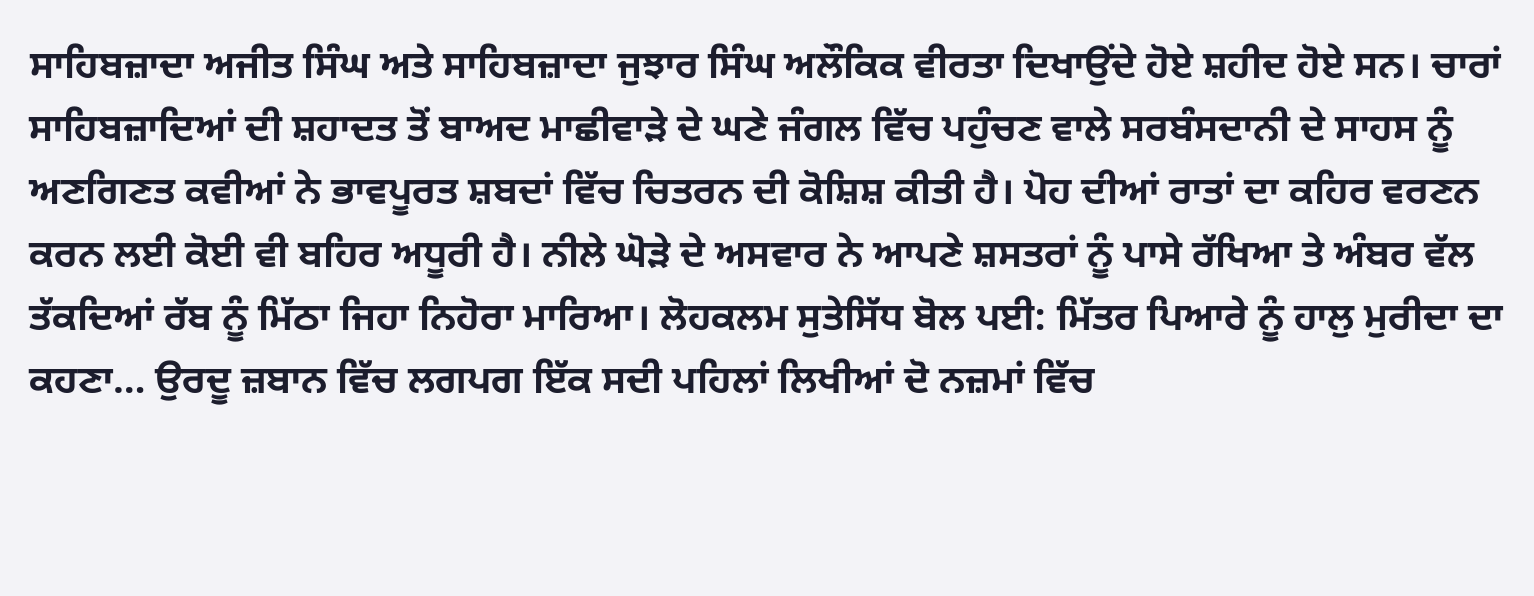ਸਾਹਿਬਜ਼ਾਦਾ ਅਜੀਤ ਸਿੰਘ ਅਤੇ ਸਾਹਿਬਜ਼ਾਦਾ ਜੁਝਾਰ ਸਿੰਘ ਅਲੌਕਿਕ ਵੀਰਤਾ ਦਿਖਾਉਂਦੇ ਹੋਏ ਸ਼ਹੀਦ ਹੋਏ ਸਨ। ਚਾਰਾਂ ਸਾਹਿਬਜ਼ਾਦਿਆਂ ਦੀ ਸ਼ਹਾਦਤ ਤੋਂ ਬਾਅਦ ਮਾਛੀਵਾੜੇ ਦੇ ਘਣੇ ਜੰਗਲ ਵਿੱਚ ਪਹੁੰਚਣ ਵਾਲੇ ਸਰਬੰਸਦਾਨੀ ਦੇ ਸਾਹਸ ਨੂੰ ਅਣਗਿਣਤ ਕਵੀਆਂ ਨੇ ਭਾਵਪੂਰਤ ਸ਼ਬਦਾਂ ਵਿੱਚ ਚਿਤਰਨ ਦੀ ਕੋਸ਼ਿਸ਼ ਕੀਤੀ ਹੈ। ਪੋਹ ਦੀਆਂ ਰਾਤਾਂ ਦਾ ਕਹਿਰ ਵਰਣਨ ਕਰਨ ਲਈ ਕੋਈ ਵੀ ਬਹਿਰ ਅਧੂਰੀ ਹੈ। ਨੀਲੇ ਘੋੜੇ ਦੇ ਅਸਵਾਰ ਨੇ ਆਪਣੇ ਸ਼ਸਤਰਾਂ ਨੂੰ ਪਾਸੇ ਰੱਖਿਆ ਤੇ ਅੰਬਰ ਵੱਲ ਤੱਕਦਿਆਂ ਰੱਬ ਨੂੰ ਮਿੱਠਾ ਜਿਹਾ ਨਿਹੋਰਾ ਮਾਰਿਆ। ਲੋਹਕਲਮ ਸੁਤੇਸਿੱਧ ਬੋਲ ਪਈ: ਮਿੱਤਰ ਪਿਆਰੇ ਨੂੰ ਹਾਲੁ ਮੁਰੀਦਾ ਦਾ ਕਹਣਾ… ਉਰਦੂ ਜ਼ਬਾਨ ਵਿੱਚ ਲਗਪਗ ਇੱਕ ਸਦੀ ਪਹਿਲਾਂ ਲਿਖੀਆਂ ਦੋ ਨਜ਼ਮਾਂ ਵਿੱਚ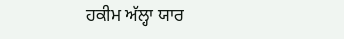ਹਕੀਮ ਅੱਲ੍ਹਾ ਯਾਰ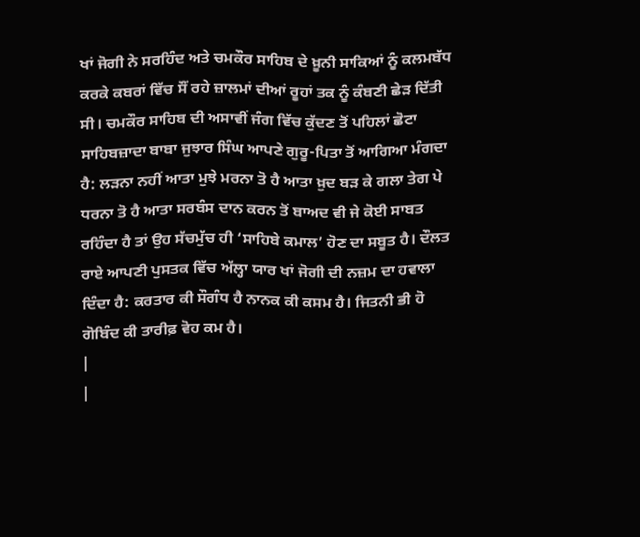ਖਾਂ ਜੋਗੀ ਨੇ ਸਰਹਿੰਦ ਅਤੇ ਚਮਕੌਰ ਸਾਹਿਬ ਦੇ ਖ਼ੂਨੀ ਸਾਕਿਆਂ ਨੂੰ ਕਲਮਬੱਧ ਕਰਕੇ ਕਬਰਾਂ ਵਿੱਚ ਸੌਂ ਰਹੇ ਜ਼ਾਲਮਾਂ ਦੀਆਂ ਰੂਹਾਂ ਤਕ ਨੂੰ ਕੰਬਣੀ ਛੇੜ ਦਿੱਤੀ ਸੀ। ਚਮਕੌਰ ਸਾਹਿਬ ਦੀ ਅਸਾਵੀਂ ਜੰਗ ਵਿੱਚ ਕੁੱਦਣ ਤੋਂ ਪਹਿਲਾਂ ਛੋਟਾ ਸਾਹਿਬਜ਼ਾਦਾ ਬਾਬਾ ਜੁਝਾਰ ਸਿੰਘ ਆਪਣੇ ਗੁਰੂ-ਪਿਤਾ ਤੋਂ ਆਗਿਆ ਮੰਗਦਾ ਹੈ: ਲੜਨਾ ਨਹੀਂ ਆਤਾ ਮੁਝੇ ਮਰਨਾ ਤੋ ਹੈ ਆਤਾ ਖ਼ੁਦ ਬੜ ਕੇ ਗਲਾ ਤੇਗ ਪੇ ਧਰਨਾ ਤੋ ਹੈ ਆਤਾ ਸਰਬੰਸ ਦਾਨ ਕਰਨ ਤੋਂ ਬਾਅਦ ਵੀ ਜੇ ਕੋਈ ਸਾਬਤ ਰਹਿੰਦਾ ਹੈ ਤਾਂ ਉਹ ਸੱਚਮੁੱਚ ਹੀ ‘ਸਾਹਿਬੇ ਕਮਾਲ’ ਹੋਣ ਦਾ ਸਬੂਤ ਹੈ। ਦੌਲਤ ਰਾਏ ਆਪਣੀ ਪੁਸਤਕ ਵਿੱਚ ਅੱਲ੍ਹਾ ਯਾਰ ਖਾਂ ਜੋਗੀ ਦੀ ਨਜ਼ਮ ਦਾ ਹਵਾਲਾ ਦਿੰਦਾ ਹੈ: ਕਰਤਾਰ ਕੀ ਸੌਗੰਧ ਹੈ ਨਾਨਕ ਕੀ ਕਸਮ ਹੈ। ਜਿਤਨੀ ਭੀ ਹੋ ਗੋਬਿੰਦ ਕੀ ਤਾਰੀਫ਼ ਵੋਹ ਕਮ ਹੈ।
|
|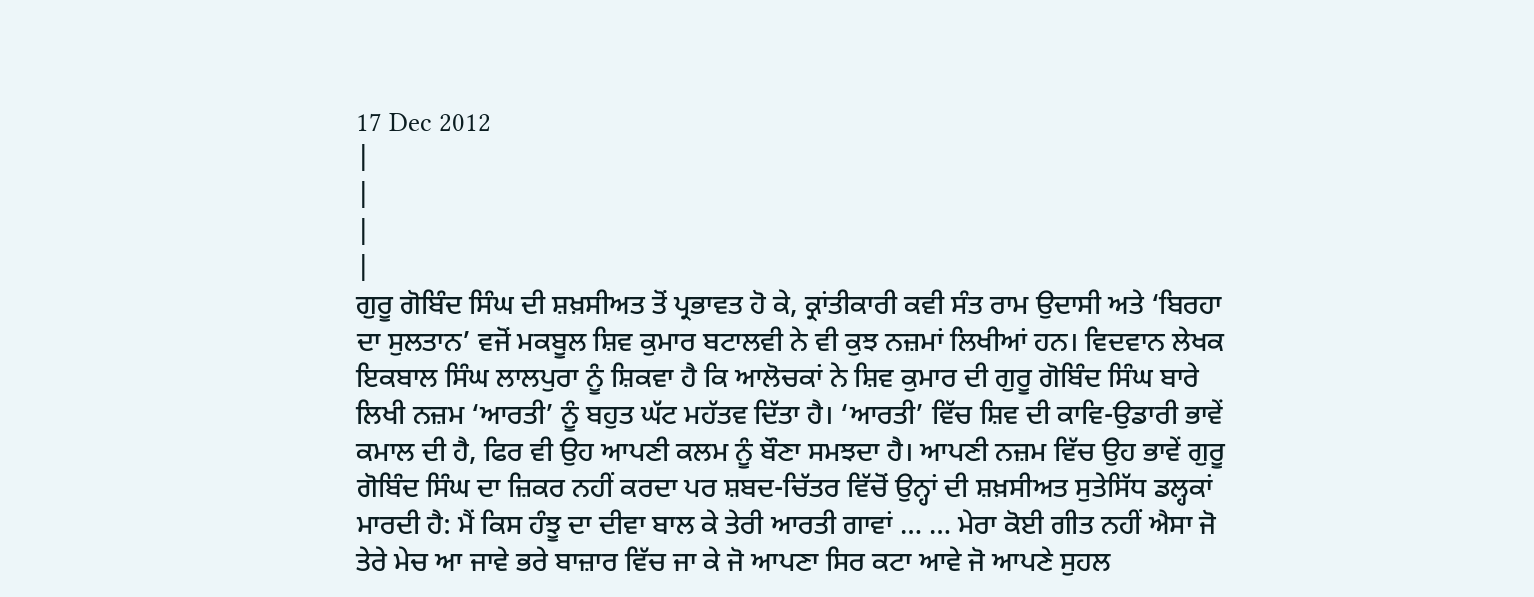17 Dec 2012
|
|
|
|
ਗੁਰੂ ਗੋਬਿੰਦ ਸਿੰਘ ਦੀ ਸ਼ਖ਼ਸੀਅਤ ਤੋਂ ਪ੍ਰਭਾਵਤ ਹੋ ਕੇ, ਕ੍ਰਾਂਤੀਕਾਰੀ ਕਵੀ ਸੰਤ ਰਾਮ ਉਦਾਸੀ ਅਤੇ ‘ਬਿਰਹਾ ਦਾ ਸੁਲਤਾਨ’ ਵਜੋਂ ਮਕਬੂਲ ਸ਼ਿਵ ਕੁਮਾਰ ਬਟਾਲਵੀ ਨੇ ਵੀ ਕੁਝ ਨਜ਼ਮਾਂ ਲਿਖੀਆਂ ਹਨ। ਵਿਦਵਾਨ ਲੇਖਕ ਇਕਬਾਲ ਸਿੰਘ ਲਾਲਪੁਰਾ ਨੂੰ ਸ਼ਿਕਵਾ ਹੈ ਕਿ ਆਲੋਚਕਾਂ ਨੇ ਸ਼ਿਵ ਕੁਮਾਰ ਦੀ ਗੁਰੂ ਗੋਬਿੰਦ ਸਿੰਘ ਬਾਰੇ ਲਿਖੀ ਨਜ਼ਮ ‘ਆਰਤੀ’ ਨੂੰ ਬਹੁਤ ਘੱਟ ਮਹੱਤਵ ਦਿੱਤਾ ਹੈ। ‘ਆਰਤੀ’ ਵਿੱਚ ਸ਼ਿਵ ਦੀ ਕਾਵਿ-ਉਡਾਰੀ ਭਾਵੇਂ ਕਮਾਲ ਦੀ ਹੈ, ਫਿਰ ਵੀ ਉਹ ਆਪਣੀ ਕਲਮ ਨੂੰ ਬੌਣਾ ਸਮਝਦਾ ਹੈ। ਆਪਣੀ ਨਜ਼ਮ ਵਿੱਚ ਉਹ ਭਾਵੇਂ ਗੁਰੂ ਗੋਬਿੰਦ ਸਿੰਘ ਦਾ ਜ਼ਿਕਰ ਨਹੀਂ ਕਰਦਾ ਪਰ ਸ਼ਬਦ-ਚਿੱਤਰ ਵਿੱਚੋਂ ਉਨ੍ਹਾਂ ਦੀ ਸ਼ਖ਼ਸੀਅਤ ਸੁਤੇਸਿੱਧ ਡਲ੍ਹਕਾਂ ਮਾਰਦੀ ਹੈ: ਮੈਂ ਕਿਸ ਹੰਝੂ ਦਾ ਦੀਵਾ ਬਾਲ ਕੇ ਤੇਰੀ ਆਰਤੀ ਗਾਵਾਂ … … ਮੇਰਾ ਕੋਈ ਗੀਤ ਨਹੀਂ ਐਸਾ ਜੋ ਤੇਰੇ ਮੇਚ ਆ ਜਾਵੇ ਭਰੇ ਬਾਜ਼ਾਰ ਵਿੱਚ ਜਾ ਕੇ ਜੋ ਆਪਣਾ ਸਿਰ ਕਟਾ ਆਵੇ ਜੋ ਆਪਣੇ ਸੁਹਲ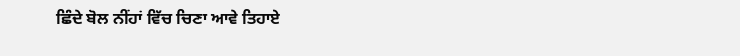ਛਿੰਦੇ ਬੋਲ ਨੀਂਹਾਂ ਵਿੱਚ ਚਿਣਾ ਆਵੇ ਤਿਹਾਏ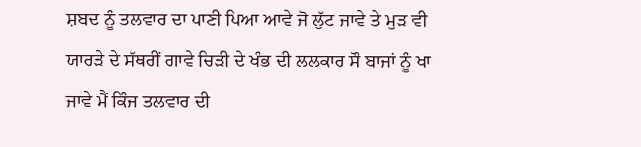ਸ਼ਬਦ ਨੂੰ ਤਲਵਾਰ ਦਾ ਪਾਣੀ ਪਿਆ ਆਵੇ ਜੋ ਲੁੱਟ ਜਾਵੇ ਤੇ ਮੁੜ ਵੀ ਯਾਰੜੇ ਦੇ ਸੱਥਰੀਂ ਗਾਵੇ ਚਿੜੀ ਦੇ ਖੰਭ ਦੀ ਲਲਕਾਰ ਸੌ ਬਾਜਾਂ ਨੂੰ ਖਾ ਜਾਵੇ ਮੈਂ ਕਿੰਜ ਤਲਵਾਰ ਦੀ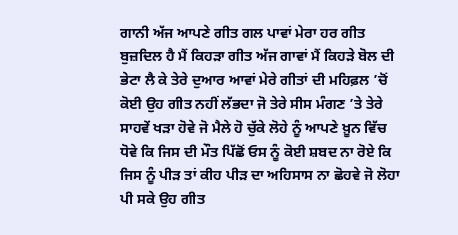ਗਾਨੀ ਅੱਜ ਆਪਣੇ ਗੀਤ ਗਲ ਪਾਵਾਂ ਮੇਰਾ ਹਰ ਗੀਤ ਬੁਜ਼ਦਿਲ ਹੈ ਮੈਂ ਕਿਹੜਾ ਗੀਤ ਅੱਜ ਗਾਵਾਂ ਮੈਂ ਕਿਹੜੇ ਬੋਲ ਦੀ ਭੇਟਾ ਲੈ ਕੇ ਤੇਰੇ ਦੁਆਰ ਆਵਾਂ ਮੇਰੇ ਗੀਤਾਂ ਦੀ ਮਹਿਫ਼ਲ ’ਚੋਂ ਕੋਈ ਉਹ ਗੀਤ ਨਹੀਂ ਲੱਭਦਾ ਜੋ ਤੇਰੇ ਸੀਸ ਮੰਗਣ ’ਤੇ ਤੇਰੇ ਸਾਹਵੇਂ ਖੜਾ ਹੋਵੇ ਜੋ ਮੈਲੇ ਹੋ ਚੁੱਕੇ ਲੋਹੇ ਨੂੰ ਆਪਣੇ ਖ਼ੂਨ ਵਿੱਚ ਧੋਵੇ ਕਿ ਜਿਸ ਦੀ ਮੌਤ ਪਿੱਛੋਂ ਓਸ ਨੂੰ ਕੋਈ ਸ਼ਬਦ ਨਾ ਰੋਏ ਕਿ ਜਿਸ ਨੂੰ ਪੀੜ ਤਾਂ ਕੀਹ ਪੀੜ ਦਾ ਅਹਿਸਾਸ ਨਾ ਛੋਹਵੇ ਜੋ ਲੋਹਾ ਪੀ ਸਕੇ ਉਹ ਗੀਤ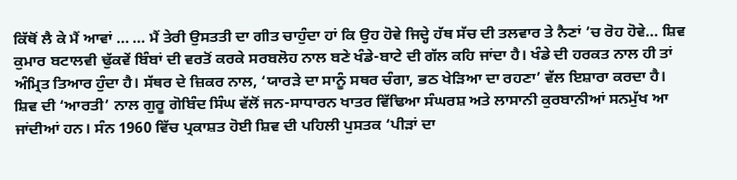ਕਿੱਥੋਂ ਲੈ ਕੇ ਮੈਂ ਆਵਾਂ … … ਮੈਂ ਤੇਰੀ ਉਸਤਤੀ ਦਾ ਗੀਤ ਚਾਹੁੰਦਾ ਹਾਂ ਕਿ ਉਹ ਹੋਵੇ ਜਿਦ੍ਹੇ ਹੱਥ ਸੱਚ ਦੀ ਤਲਵਾਰ ਤੇ ਨੈਣਾਂ ’ਚ ਰੋਹ ਹੋਵੇ… ਸ਼ਿਵ ਕੁਮਾਰ ਬਟਾਲਵੀ ਢੁੱਕਵੇਂ ਬਿੰਬਾਂ ਦੀ ਵਰਤੋਂ ਕਰਕੇ ਸਰਬਲੋਹ ਨਾਲ ਬਣੇ ਖੰਡੇ-ਬਾਟੇ ਦੀ ਗੱਲ ਕਹਿ ਜਾਂਦਾ ਹੈ। ਖੰਡੇ ਦੀ ਹਰਕਤ ਨਾਲ ਹੀ ਤਾਂ ਅੰਮ੍ਰਿਤ ਤਿਆਰ ਹੁੰਦਾ ਹੈ। ਸੱਥਰ ਦੇ ਜ਼ਿਕਰ ਨਾਲ, ‘ਯਾਰੜੇ ਦਾ ਸਾਨੂੰ ਸਥਰ ਚੰਗਾ, ਭਠ ਖੇੜਿਆ ਦਾ ਰਹਣਾ’ ਵੱਲ ਇਸ਼ਾਰਾ ਕਰਦਾ ਹੈ। ਸ਼ਿਵ ਦੀ ‘ਆਰਤੀ’ ਨਾਲ ਗੁਰੂ ਗੋਬਿੰਦ ਸਿੰਘ ਵੱਲੋਂ ਜਨ-ਸਾਧਾਰਨ ਖਾਤਰ ਵਿੱਢਿਆ ਸੰਘਰਸ਼ ਅਤੇ ਲਾਸਾਨੀ ਕੁਰਬਾਨੀਆਂ ਸਨਮੁੱਖ ਆ ਜਾਂਦੀਆਂ ਹਨ। ਸੰਨ 1960 ਵਿੱਚ ਪ੍ਰਕਾਸ਼ਤ ਹੋਈ ਸ਼ਿਵ ਦੀ ਪਹਿਲੀ ਪੁਸਤਕ ‘ਪੀੜਾਂ ਦਾ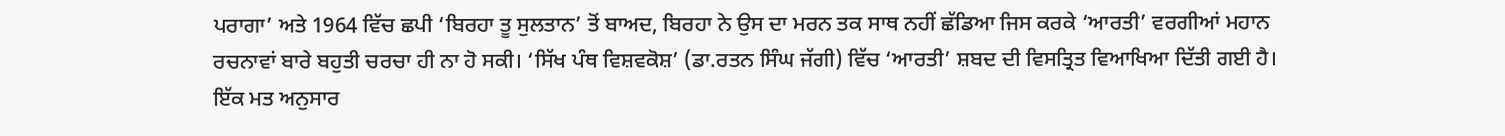ਪਰਾਗਾ’ ਅਤੇ 1964 ਵਿੱਚ ਛਪੀ ‘ਬਿਰਹਾ ਤੂ ਸੁਲਤਾਨ’ ਤੋਂ ਬਾਅਦ, ਬਿਰਹਾ ਨੇ ਉਸ ਦਾ ਮਰਨ ਤਕ ਸਾਥ ਨਹੀਂ ਛੱਡਿਆ ਜਿਸ ਕਰਕੇ ‘ਆਰਤੀ’ ਵਰਗੀਆਂ ਮਹਾਨ ਰਚਨਾਵਾਂ ਬਾਰੇ ਬਹੁਤੀ ਚਰਚਾ ਹੀ ਨਾ ਹੋ ਸਕੀ। ‘ਸਿੱਖ ਪੰਥ ਵਿਸ਼ਵਕੋਸ਼’ (ਡਾ.ਰਤਨ ਸਿੰਘ ਜੱਗੀ) ਵਿੱਚ ‘ਆਰਤੀ’ ਸ਼ਬਦ ਦੀ ਵਿਸਤ੍ਰਿਤ ਵਿਆਖਿਆ ਦਿੱਤੀ ਗਈ ਹੈ। ਇੱਕ ਮਤ ਅਨੁਸਾਰ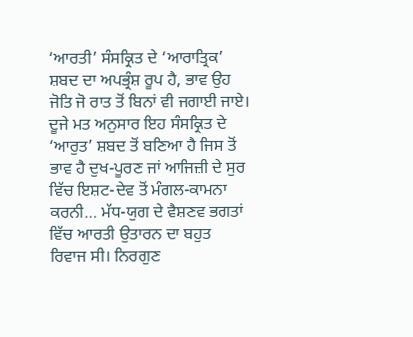‘ਆਰਤੀ’ ਸੰਸਕ੍ਰਿਤ ਦੇ ‘ਆਰਾਤ੍ਰਿਕ’ ਸ਼ਬਦ ਦਾ ਅਪਭ੍ਰੰਸ਼ ਰੂਪ ਹੈ, ਭਾਵ ਉਹ ਜੋਤਿ ਜੋ ਰਾਤ ਤੋਂ ਬਿਨਾਂ ਵੀ ਜਗਾਈ ਜਾਏ। ਦੂਜੇ ਮਤ ਅਨੁਸਾਰ ਇਹ ਸੰਸਕ੍ਰਿਤ ਦੇ ‘ਆਰੁਤ’ ਸ਼ਬਦ ਤੋਂ ਬਣਿਆ ਹੈ ਜਿਸ ਤੋਂ ਭਾਵ ਹੈ ਦੁਖ-ਪੂਰਣ ਜਾਂ ਆਜਿਜ਼ੀ ਦੇ ਸੁਰ ਵਿੱਚ ਇਸ਼ਟ-ਦੇਵ ਤੋਂ ਮੰਗਲ-ਕਾਮਨਾ ਕਰਨੀ… ਮੱਧ-ਯੁਗ ਦੇ ਵੈਸ਼ਣਵ ਭਗਤਾਂ ਵਿੱਚ ਆਰਤੀ ਉਤਾਰਨ ਦਾ ਬਹੁਤ ਰਿਵਾਜ ਸੀ। ਨਿਰਗੁਣ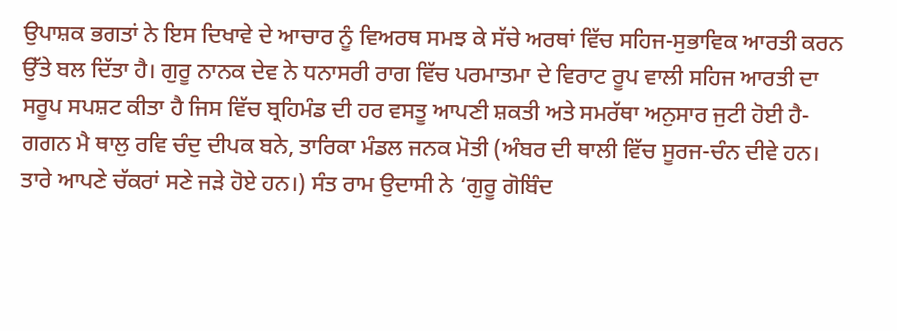ਉਪਾਸ਼ਕ ਭਗਤਾਂ ਨੇ ਇਸ ਦਿਖਾਵੇ ਦੇ ਆਚਾਰ ਨੂੰ ਵਿਅਰਥ ਸਮਝ ਕੇ ਸੱਚੇ ਅਰਥਾਂ ਵਿੱਚ ਸਹਿਜ-ਸੁਭਾਵਿਕ ਆਰਤੀ ਕਰਨ ਉੱਤੇ ਬਲ ਦਿੱਤਾ ਹੈ। ਗੁਰੂ ਨਾਨਕ ਦੇਵ ਨੇ ਧਨਾਸਰੀ ਰਾਗ ਵਿੱਚ ਪਰਮਾਤਮਾ ਦੇ ਵਿਰਾਟ ਰੂਪ ਵਾਲੀ ਸਹਿਜ ਆਰਤੀ ਦਾ ਸਰੂਪ ਸਪਸ਼ਟ ਕੀਤਾ ਹੈ ਜਿਸ ਵਿੱਚ ਬ੍ਰਹਿਮੰਡ ਦੀ ਹਰ ਵਸਤੂ ਆਪਣੀ ਸ਼ਕਤੀ ਅਤੇ ਸਮਰੱਥਾ ਅਨੁਸਾਰ ਜੁਟੀ ਹੋਈ ਹੈ- ਗਗਨ ਮੈ ਥਾਲੁ ਰਵਿ ਚੰਦੁ ਦੀਪਕ ਬਨੇ, ਤਾਰਿਕਾ ਮੰਡਲ ਜਨਕ ਮੋਤੀ (ਅੰਬਰ ਦੀ ਥਾਲੀ ਵਿੱਚ ਸੂਰਜ-ਚੰਨ ਦੀਵੇ ਹਨ। ਤਾਰੇ ਆਪਣੇ ਚੱਕਰਾਂ ਸਣੇ ਜੜੇ ਹੋਏ ਹਨ।) ਸੰਤ ਰਾਮ ਉਦਾਸੀ ਨੇ ‘ਗੁਰੂ ਗੋਬਿੰਦ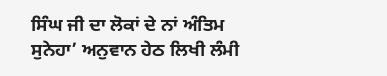ਸਿੰਘ ਜੀ ਦਾ ਲੋਕਾਂ ਦੇ ਨਾਂ ਅੰਤਿਮ ਸੁਨੇਹਾ’ ਅਨੁਵਾਨ ਹੇਠ ਲਿਖੀ ਲੰਮੀ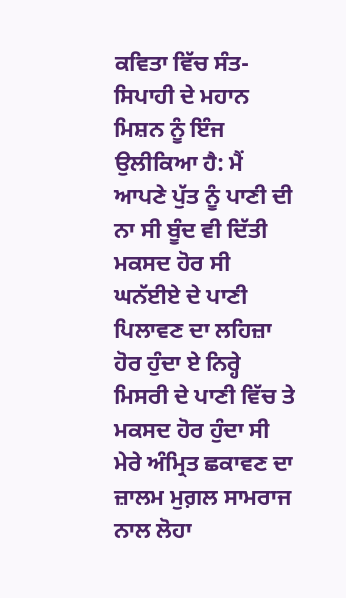ਕਵਿਤਾ ਵਿੱਚ ਸੰਤ-ਸਿਪਾਹੀ ਦੇ ਮਹਾਨ ਮਿਸ਼ਨ ਨੂੰ ਇੰਜ ਉਲੀਕਿਆ ਹੈ: ਮੈਂ ਆਪਣੇ ਪੁੱਤ ਨੂੰ ਪਾਣੀ ਦੀ ਨਾ ਸੀ ਬੂੰਦ ਵੀ ਦਿੱਤੀ ਮਕਸਦ ਹੋਰ ਸੀ ਘਨੱਈਏ ਦੇ ਪਾਣੀ ਪਿਲਾਵਣ ਦਾ ਲਹਿਜ਼ਾ ਹੋਰ ਹੁੰਦਾ ਏ ਨਿਰ੍ਹੇ ਮਿਸਰੀ ਦੇ ਪਾਣੀ ਵਿੱਚ ਤੇ ਮਕਸਦ ਹੋਰ ਹੁੰਦਾ ਸੀ ਮੇਰੇ ਅੰਮ੍ਰਿਤ ਛਕਾਵਣ ਦਾ ਜ਼ਾਲਮ ਮੁਗ਼ਲ ਸਾਮਰਾਜ ਨਾਲ ਲੋਹਾ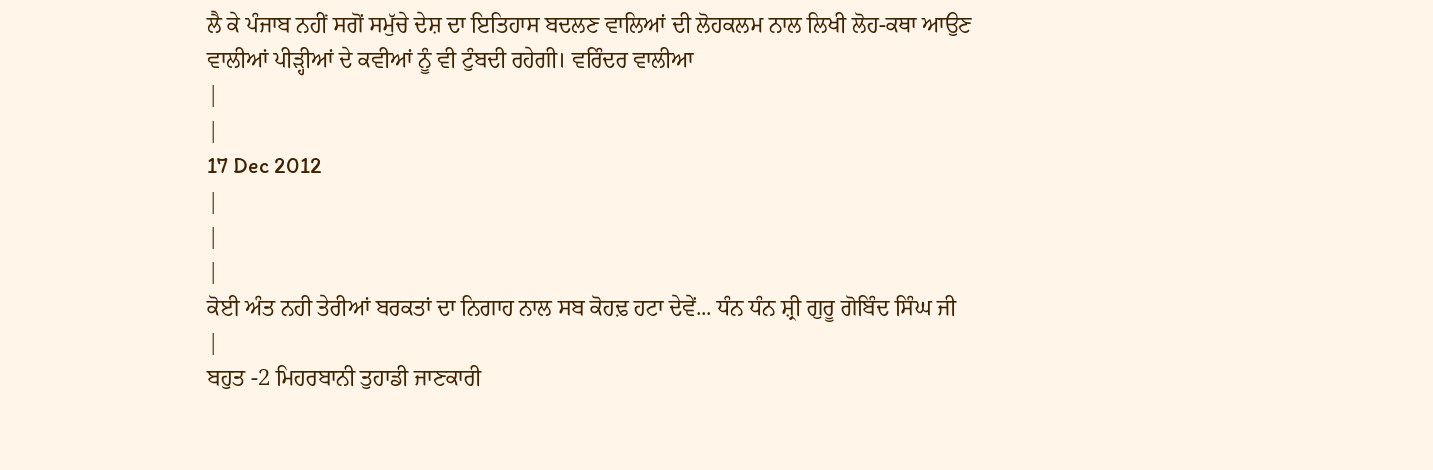ਲੈ ਕੇ ਪੰਜਾਬ ਨਹੀਂ ਸਗੋਂ ਸਮੁੱਚੇ ਦੇਸ਼ ਦਾ ਇਤਿਹਾਸ ਬਦਲਣ ਵਾਲਿਆਂ ਦੀ ਲੋਹਕਲਮ ਨਾਲ ਲਿਖੀ ਲੋਹ-ਕਥਾ ਆਉਣ ਵਾਲੀਆਂ ਪੀੜ੍ਹੀਆਂ ਦੇ ਕਵੀਆਂ ਨੂੰ ਵੀ ਟੁੰਬਦੀ ਰਹੇਗੀ। ਵਰਿੰਦਰ ਵਾਲੀਆ
|
|
17 Dec 2012
|
|
|
ਕੋਈ ਅੰਤ ਨਹੀ ਤੇਰੀਆਂ ਬਰਕਤਾਂ ਦਾ ਨਿਗਾਹ ਨਾਲ ਸਬ ਕੋਹਢ਼ ਹਟਾ ਦੇਵੇਂ... ਧੰਨ ਧੰਨ ਸ਼੍ਰੀ ਗੁਰੂ ਗੋਬਿੰਦ ਸਿੰਘ ਜੀ |
ਬਹੁਤ -2 ਮਿਹਰਬਾਨੀ ਤੁਹਾਡੀ ਜਾਣਕਾਰੀ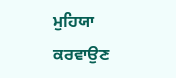ਮੁਹਿਯਾ ਕਰਵਾਉਣ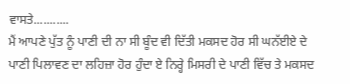ਵਾਸਤੇ...........
ਮੈਂ ਆਪਣੇ ਪੁੱਤ ਨੂੰ ਪਾਣੀ ਦੀ ਨਾ ਸੀ ਬੂੰਦ ਵੀ ਦਿੱਤੀ ਮਕਸਦ ਹੋਰ ਸੀ ਘਨੱਈਏ ਦੇ ਪਾਣੀ ਪਿਲਾਵਣ ਦਾ ਲਹਿਜ਼ਾ ਹੋਰ ਹੁੰਦਾ ਏ ਨਿਰ੍ਹੇ ਮਿਸਰੀ ਦੇ ਪਾਣੀ ਵਿੱਚ ਤੇ ਮਕਸਦ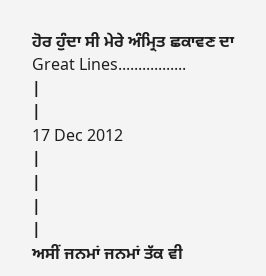ਹੋਰ ਹੁੰਦਾ ਸੀ ਮੇਰੇ ਅੰਮ੍ਰਿਤ ਛਕਾਵਣ ਦਾ
Great Lines.................
|
|
17 Dec 2012
|
|
|
|
ਅਸੀਂ ਜਨਮਾਂ ਜਨਮਾਂ ਤੱਕ ਵੀ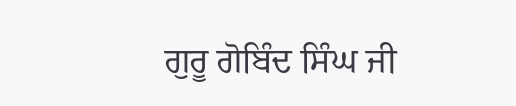ਗੁਰੂ ਗੋਬਿੰਦ ਸਿੰਘ ਜੀ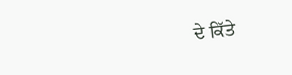ਦੇ ਕਿੱਤੇ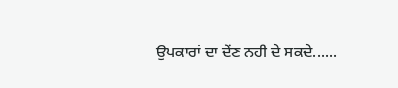ਉਪਕਾਰਾਂ ਦਾ ਦੇਂਣ ਨਹੀ ਦੇ ਸਕਦੇ......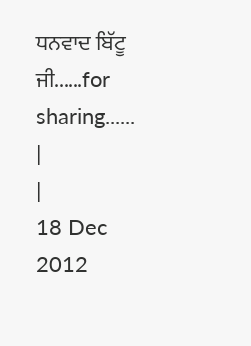ਧਨਵਾਦ ਬਿੱਟੂ ਜੀ......for sharing......
|
|
18 Dec 2012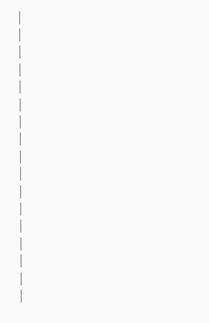|
|
|
|
|
|
|
|
|
|
|
|
|
|
|
|
|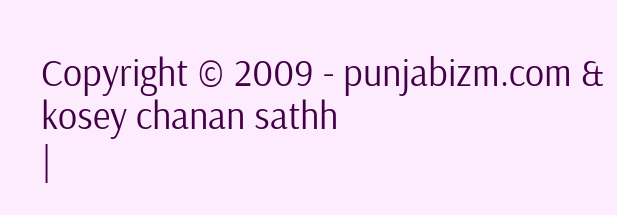Copyright © 2009 - punjabizm.com & kosey chanan sathh
|